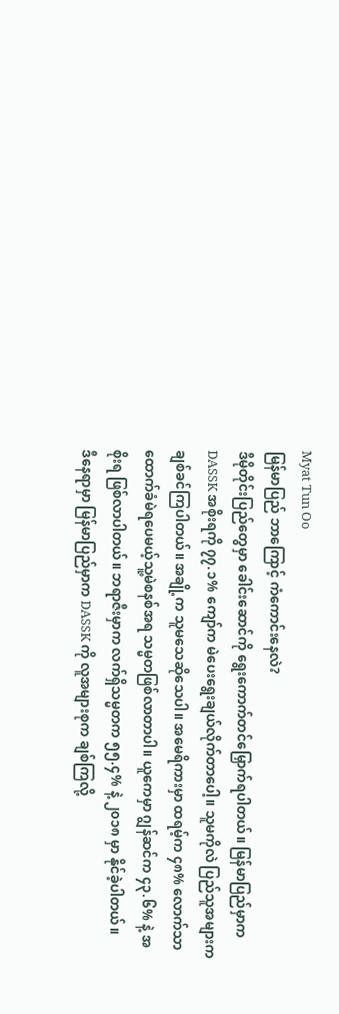Myat Tun Oo
မြန်မာပြည် ဘာကြောင့် ကံကောင်းနေလဲ?
ဒီမိုတိုင်းပြည်တွေမှာ ခေါင်းဆောင်ကို ရွေးကောက်တင်မြှောက်ရပါတယ်။ မြန်မာပြည်မှာက DASSK အစိုးရကို ၇၇.၁% ကျော်က မဲပေးရွေးချယ်လိုက်တာပေါ့။ သူမကိုလဲ ပြည်သူအများက ချစ်ခင်ကြပါတယ်။ အချို့က သူမသေဆိုသေပါ။ အမေရိကားမှာ ထရမ့်က ၄၈% လောက်သာ ထောက်ခံမဲရပေမယ့်သူ့မဲစနစ်အရ သမ္မတဖြစ်လာတာပါ။ ယူကေမှာ ဂျွန်ဆင်က ၄၃.၆% နဲ့ အစိုးရ ဖြစ်လာပါတယ်။ ဘရာဇီးမှာက လက်ရှိသမ္မတက ၅၅.၄% နဲ့ ၂၀၁၈ မှာ နိုင်ခဲ့ပါတယ်။
ဒီနေရာမှာ မြန်မာပြည်မှာက DASSK ကို လူအများစုက ချစ်ကြလို့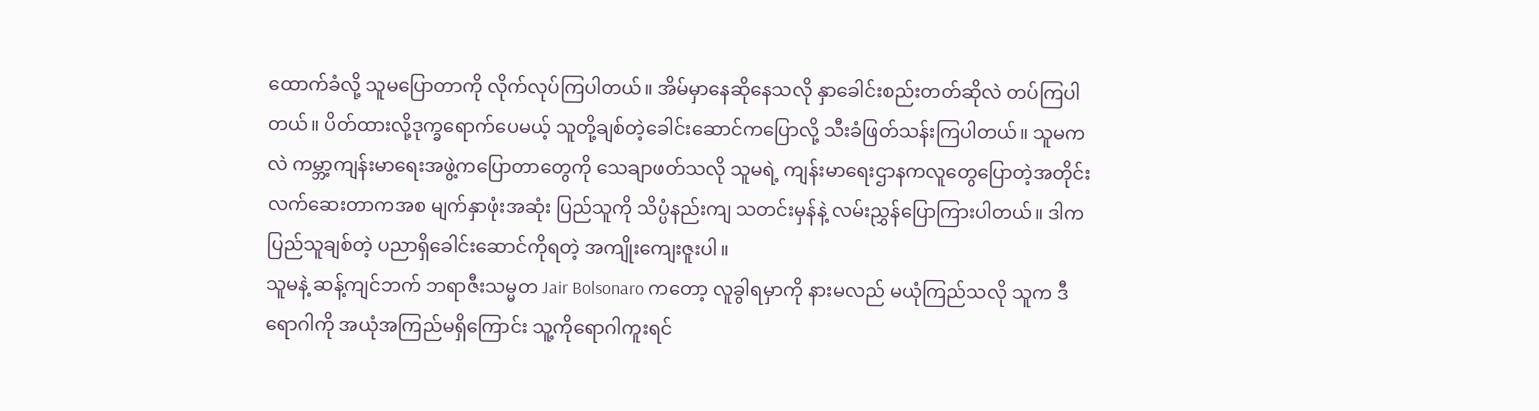ထောက်ခံလို့ သူမပြောတာကို လိုက်လုပ်ကြပါတယ်။ အိမ်မှာနေဆိုနေသလို နှာခေါင်းစည်းတတ်ဆိုလဲ တပ်ကြပါတယ်။ ပိတ်ထားလို့ဒုက္ခရောက်ပေမယ့် သူတို့ချစ်တဲ့ခေါင်းဆောင်ကပြောလို့ သီးခံဖြတ်သန်းကြပါတယ်။ သူမကလဲ ကမ္ဘာ့ကျန်းမာရေးအဖွဲ့ကပြောတာတွေကို သေချာဖတ်သလို သူမရဲ့ ကျန်းမာရေးဌာနကလူတွေပြောတဲ့အတိုင်း လက်ဆေးတာကအစ မျက်နှာဖုံးအဆုံး ပြည်သူကို သိပ္ပံနည်းကျ သတင်းမှန်နဲ့ လမ်းညွှန်ပြောကြားပါတယ်။ ဒါက ပြည်သူချစ်တဲ့ ပညာရှိခေါင်းဆောင်ကိုရတဲ့ အကျိုးကျေးဇူးပါ။
သူမနဲ့ ဆန့်ကျင်ဘက် ဘရာဇီးသမ္မတ Jair Bolsonaro ကတော့ လူခွါရမှာကို နားမလည် မယုံကြည်သလို သူက ဒီရောဂါကို အယုံအကြည်မရှိကြောင်း သူ့ကိုရောဂါကူးရင်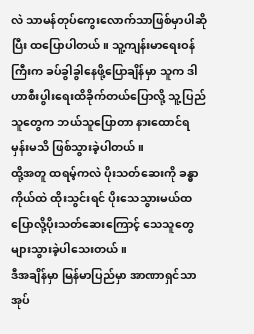လဲ သာမန်တုပ်ကွေးလောက်သာဖြစ်မှာပါဆိုပြီး ထပြောပါတယ်။ သူ့ကျန်းမာရေးဝန်ကြီးက ခပ်ခွါခွါနေဖို့ပြောချိန်မှာ သူက ဒါဟာစီးပွါးရေးထိခိုက်တယ်ပြောလို့ သူ့ပြည်သူတွေက ဘယ်သူပြောတာ နားထောင်ရမှန်းမသိ ဖြစ်သွားခဲ့ပါတယ်။
ထို့အတူ ထရမ့်ကလဲ ပိုးသတ်ဆေးကို ခန္ဓာကိုယ်ထဲ ထိုးသွင်းရင် ပိုးသေသွားမယ်ထပြောလို့ပိုးသတ်ဆေးကြောင့် သေသူတွေ များသွားခဲ့ပါသေးတယ်။
ဒီအချိန်မှာ မြန်မာပြည်မှာ အာဏာရှင်သာအုပ်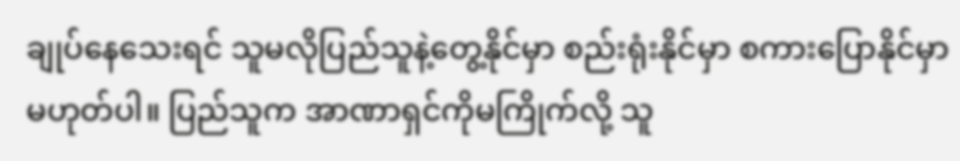ချုပ်နေသေးရင် သူမလိုပြည်သူနဲ့တွေ့နိုင်မှာ စည်းရုံးနိုင်မှာ စကားပြောနိုင်မှာ မဟုတ်ပါ။ ပြည်သူက အာဏာရှင်ကိုမကြိုက်လို့ သူ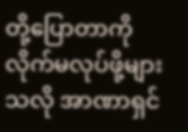တို့ပြောတာကို လိုက်မလုပ်ဖို့များသလို အာဏာရှင်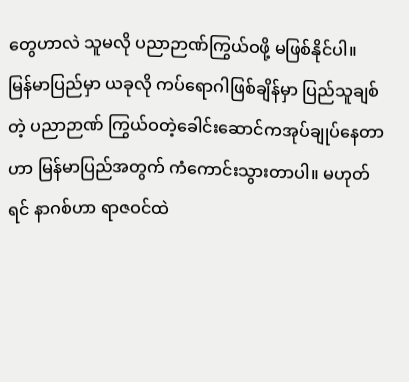တွေဟာလဲ သူမလို ပညာဉာဏ်ကြွယ်ဝဖို့ မဖြစ်နိုင်ပါ။
မြန်မာပြည်မှာ ယခုလို ကပ်ရောဂါဖြစ်ချိန်မှာ ပြည်သူချစ်တဲ့ ပညာဉာဏ် ကြွယ်ဝတဲ့ခေါင်းဆောင်ကအုပ်ချုပ်နေတာဟာ မြန်မာပြည်အတွက် ကံကောင်းသွားတာပါ။ မဟုတ်ရင် နာဂစ်ဟာ ရာဇဝင်ထဲ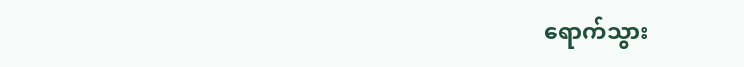ရောက်သွား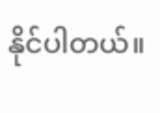နိုင်ပါတယ်။